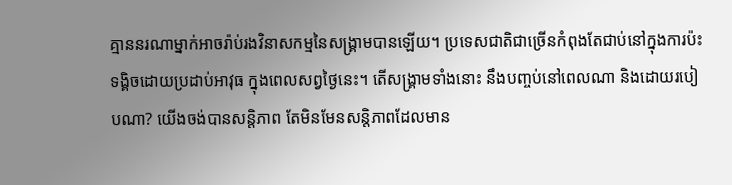គ្មាននរណាម្នាក់អាចរ៉ាប់រងវិនាសកម្មនៃសង្រ្គាមបានឡើយ។ ប្រទេសជាតិជាច្រើនកំពុងតែជាប់នៅក្នុងការប៉ះទង្គិចដោយប្រដាប់អាវុធ ក្នុងពេលសព្វថ្ងៃនេះ។ តើសង្រ្គាមទាំងនោះ នឹងបញ្ចប់នៅពេលណា និងដោយរបៀបណា? យើងចង់បានសន្តិភាព តែមិនមែនសន្តិភាពដែលមាន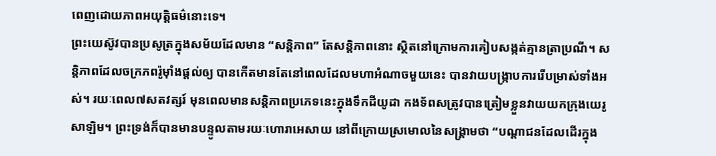ពេញដោយភាពអយុត្តិធម៌នោះទេ។
ព្រះយេស៊ូវបានប្រសូត្រក្នុងសម័យដែលមាន “សន្តិភាព” តែសន្តិភាពនោះ ស្ថិតនៅក្រោមការគៀបសង្កត់គ្មានត្រាប្រណី។ សនិ្តភាពដែលចក្រភពរ៉ូម៉ាំងផ្តល់ឲ្យ បានកើតមានតែនៅពេលដែលមហាអំណាចមួយនេះ បានវាយបង្រ្កាបការរើបម្រាស់ទាំងអស់។ រយៈពេល៧សតវត្សរ៍ មុនពេលមានសន្តិភាពប្រភេទនេះក្នុងទឹកដីយូដា កងទ័ពសត្រូវបានត្រៀមខ្លួនវាយយកក្រុងយេរូសាឡិម។ ព្រះទ្រង់ក៏បានមានបន្ទូលតាមរយៈហោរាអេសាយ នៅពីក្រោយស្រមោលនៃសង្រ្គាមថា “បណ្តាជនដែលដើរក្នុង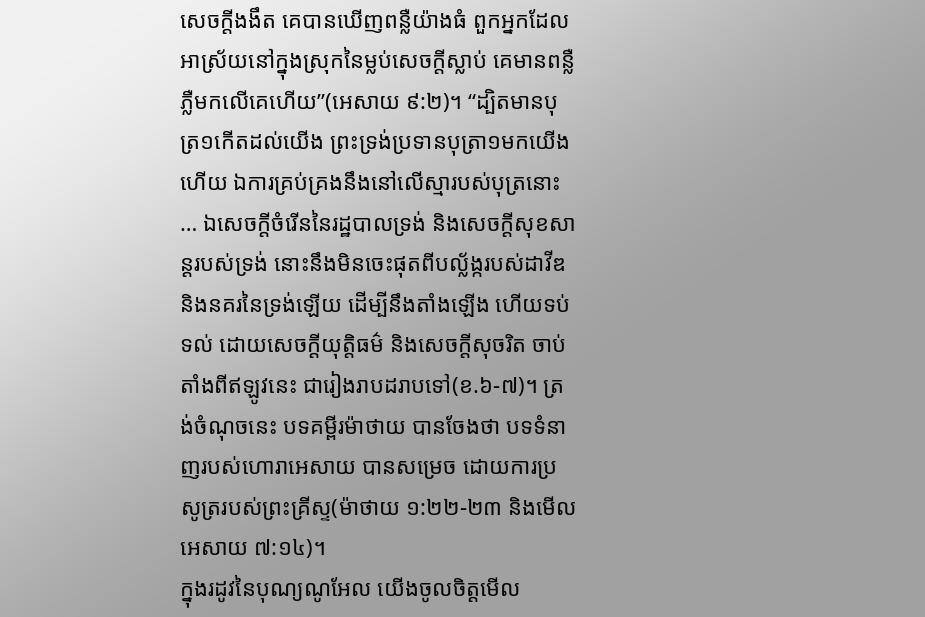សេចក្តីងងឹត គេបានឃើញពន្លឺយ៉ាងធំ ពួកអ្នកដែលអាស្រ័យនៅក្នុងស្រុកនៃម្លប់សេចក្តីស្លាប់ គេមានពន្លឺភ្លឺមកលើគេហើយ”(អេសាយ ៩:២)។ “ដ្បិតមានបុត្រ១កើតដល់យើង ព្រះទ្រង់ប្រទានបុត្រា១មកយើងហើយ ឯការគ្រប់គ្រងនឹងនៅលើស្មារបស់បុត្រនោះ … ឯសេចក្តីចំរើននៃរដ្ឋបាលទ្រង់ និងសេចក្តីសុខសាន្តរបស់ទ្រង់ នោះនឹងមិនចេះផុតពីបល្ល័ង្ករបស់ដាវីឌ និងនគរនៃទ្រង់ឡើយ ដើម្បីនឹងតាំងឡើង ហើយទប់ទល់ ដោយសេចក្តីយុត្តិធម៌ និងសេចក្តីសុចរិត ចាប់តាំងពីឥឡូវនេះ ជារៀងរាបដរាបទៅ(ខ.៦-៧)។ ត្រង់ចំណុចនេះ បទគម្ពីរម៉ាថាយ បានចែងថា បទទំនាញរបស់ហោរាអេសាយ បានសម្រេច ដោយការប្រសូត្ររបស់ព្រះគ្រីស្ទ(ម៉ាថាយ ១:២២-២៣ និងមើល អេសាយ ៧:១៤)។
ក្នុងរដូវនៃបុណ្យណូអែល យើងចូលចិត្តមើល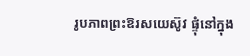រូបភាពព្រះឱរសយេស៊ូវ ផ្ទុំនៅក្នុង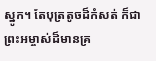ស្នូក។ តែបុត្រតូចដ៏កំសត់ ក៏ជាព្រះអម្ចាស់ដ៏មានគ្រ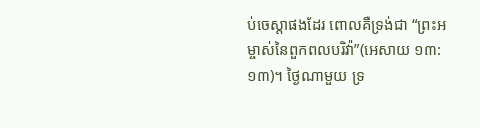ប់ចេស្តាផងដែរ ពោលគឺទ្រង់ជា “ព្រះអម្ចាស់នៃពួកពលបរិវ៉ា”(អេសាយ ១៣:១៣)។ ថ្ងៃណាមួយ ទ្រ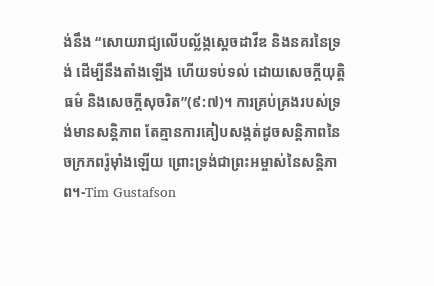ង់នឹង “សោយរាជ្យលើបល្ល័ង្កស្តេចដាវីឌ និងនគរនៃទ្រង់ ដើម្បីនឹងតាំងឡើង ហើយទប់ទល់ ដោយសេចក្តីយុត្តិធម៌ និងសេចក្តីសុចរិត”(៩:៧)។ ការគ្រប់គ្រងរបស់ទ្រង់មានសន្តិភាព តែគ្មានការគៀបសង្កត់ដូចសន្តិភាពនៃចក្រភពរ៉ូម៉ាំងឡើយ ព្រោះទ្រង់ជាព្រះអម្ចាស់នៃសន្តិភាព។-Tim Gustafson